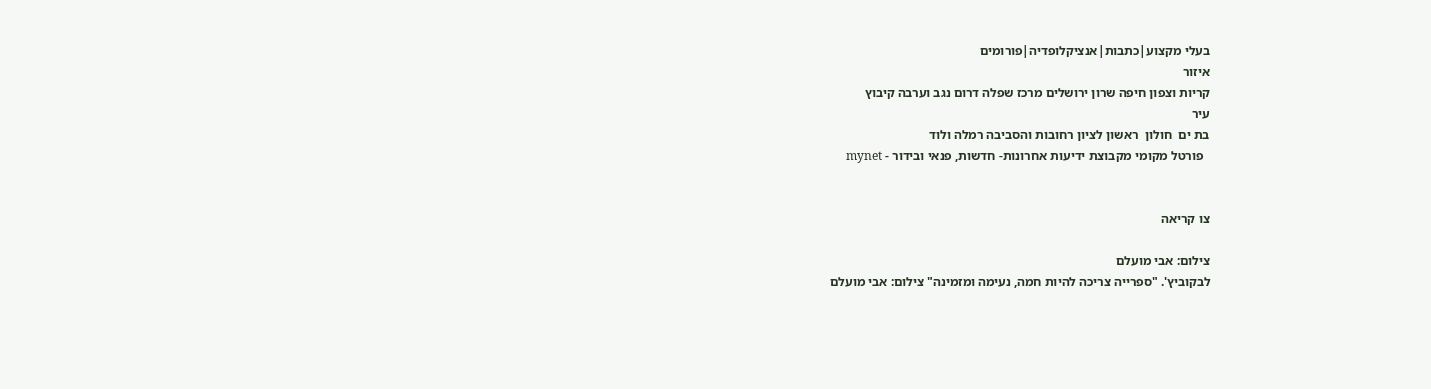בעלי מקצוע|כתבות|אנציקלופדיה|פורומים
איזור
קריות וצפון חיפה שרון ירושלים מרכז שפלה דרום נגב וערבה קיבוץ
עיר
בת ים  חולון  ראשון לציון רחובות והסביבה רמלה ולוד
  פורטל מקומי מקבוצת ידיעות אחרונות- חדשות, פנאי ובידור - mynet


צו קריאה

צילום: אבי מועלם
לבקוביץ'. "ספרייה צריכה להיות חמה, נעימה ומזמינה" צילום: אבי מועלם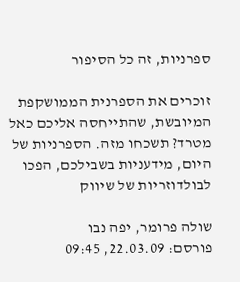ספרניות, זה כל הסיפור

זוכרים את הספרנית הממושקפת המיובשת, שהתייחסה אליכם כאל מטרד? תשכחו מזה. הספרניות של היום, מידעניות בשבילכם, הפכו לבולדוזריות של שיווק

שולה פרומר, יפה נבו
פורסם: 22.03.09, 09:45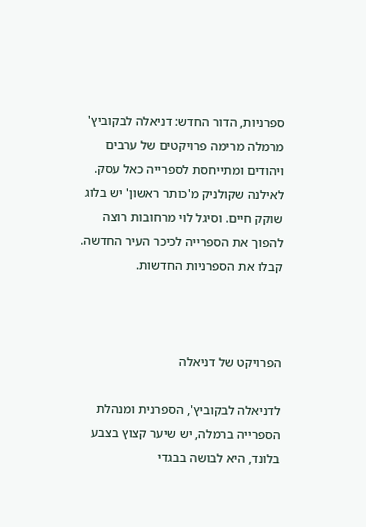ספרניות, הדור החדש: דניאלה לבקוביץ' מרמלה מרימה פרויקטים של ערבים ויהודים ומתייחסת לספרייה כאל עסק. לאילנה שקולניק מ'כותר ראשון' יש בלוג שוקק חיים. וסיגל לוי מרחובות רוצה להפוך את הספרייה לכיכר העיר החדשה. קבלו את הספרניות החדשות.



הפרויקט של דניאלה

לדניאלה לבקוביץ', הספרנית ומנהלת הספרייה ברמלה, יש שיער קצוץ בצבע בלונד, היא לבושה בבגדי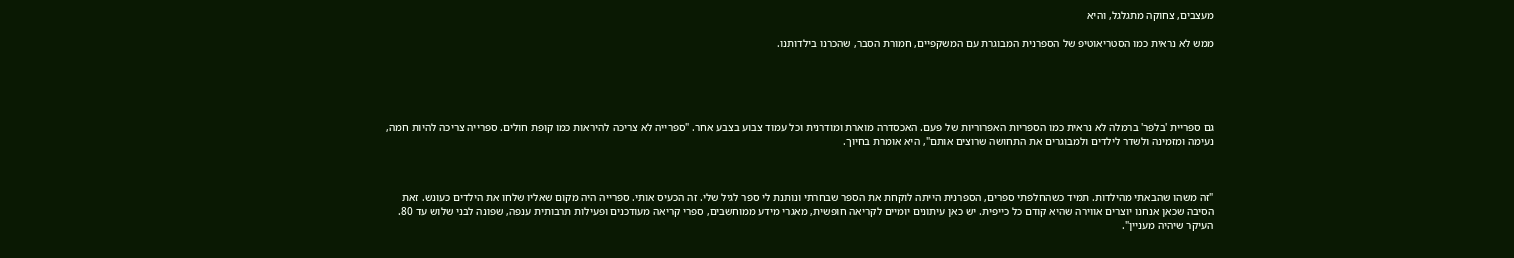מעצבים, צחוקה מתגלגל, והיא

ממש לא נראית כמו הסטריאוטיפ של הספרנית המבוגרת עם המשקפיים, חמורת הסבר, שהכרנו בילדותנו.





גם ספריית 'בלפר' ברמלה לא נראית כמו הספריות האפרוריות של פעם. האכסדרה מוארת ומודרנית וכל עמוד צבוע בצבע אחר. "ספרייה לא צריכה להיראות כמו קופת חולים. ספרייה צריכה להיות חמה, נעימה ומזמינה ולשדר לילדים ולמבוגרים את התחושה שרוצים אותם", היא אומרת בחיוך.



"זה משהו שהבאתי מהילדות. תמיד כשהחלפתי ספרים, הספרנית הייתה לוקחת את הספר שבחרתי ונותנת לי ספר לגיל שלי. זה הכעיס אותי. ספרייה היה מקום שאליו שלחו את הילדים כעונש. זאת הסיבה שכאן אנחנו יוצרים אווירה שהיא קודם כל כייפית. יש כאן עיתונים יומיים לקריאה חופשית, מאגרי מידע ממוחשבים, ספרי קריאה מעודכנים ופעילות תרבותית ענפה, שפונה לבני שלוש עד 80. העיקר שיהיה מעניין".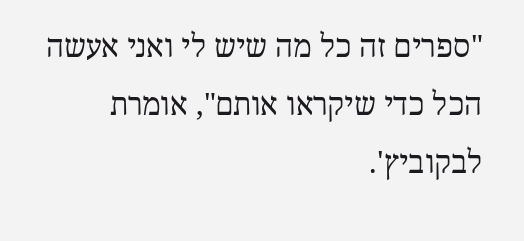"ספרים זה כל מה שיש לי ואני אעשה הכל כדי שיקראו אותם", אומרת לבקוביץ'.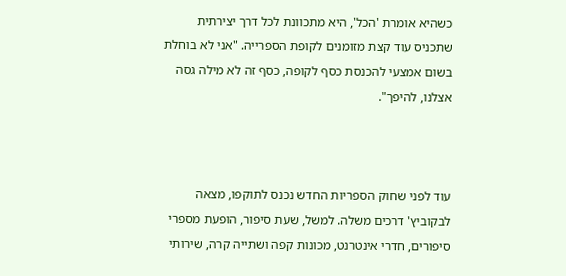כשהיא אומרת 'הכל', היא מתכוונת לכל דרך יצירתית שתכניס עוד קצת מזומנים לקופת הספרייה. "אני לא בוחלת בשום אמצעי להכנסת כסף לקופה, כסף זה לא מילה גסה אצלנו, להיפך".



עוד לפני שחוק הספריות החדש נכנס לתוקפו, מצאה לבקוביץ' דרכים משלה. למשל, שעת סיפור, הופעת מספרי סיפורים, חדרי אינטרנט, מכונות קפה ושתייה קרה, שירותי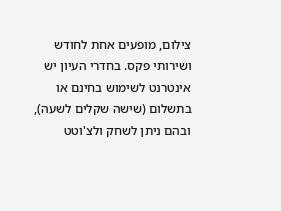צילום, מופעים אחת לחודש ושירותי פקס. בחדרי העיון יש אינטרנט לשימוש בחינם או בתשלום (שישה שקלים לשעה), ובהם ניתן לשחק ולצ'וטט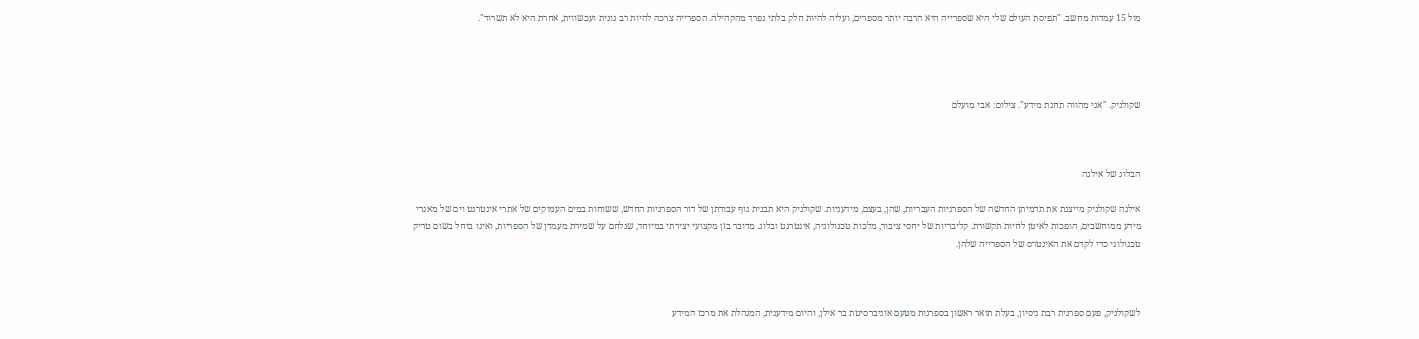מול 15 עמדות מחשב. "תפיסת העולם שלי היא שספרייה היא הרבה יותר מספרים, ועליה להיות חלק בלתי נפרד מהקהילה. הספרייה צרכה להיות רב גונית ועכשווית, אחרת היא לא תשרוד".




שקולניק. "אני מהווה תחנת מידע". צילום: אבי מועלם



הבלוג של אילנה

אילנה שקולניק מייצגת את תדמיתן החדשה של הספרניות העבריות, שהן, בעצם, מידעניות. שקולניק היא תבנית נוף עבודתן של דור הספרניות החדש, ששוחות במים העמוקים של אתרי אינטרנט וים של מאגרי מידע ממוחשבים, הופכות לאיטן לחיות תקשורת. קליבריות של יחסי ציבור, מלכות טכנולוגיה, אינטרנט ובלוג. מדובר בזן מקצועי יצירתי במיוחד, שנלחם על שמירת מעמדן של הספריות, ואינו בוחל בשום טריק טכנולוגי כדי לקדם את האינטרס של הספרייה שלהן.



לשקולניק, פעם ספרנית רבת ניסיון, בעלת תואר ראשון בספרנות מטעם אוניברסיטת בר אילן, והיום מידענית, המנהלת את מרכז המידע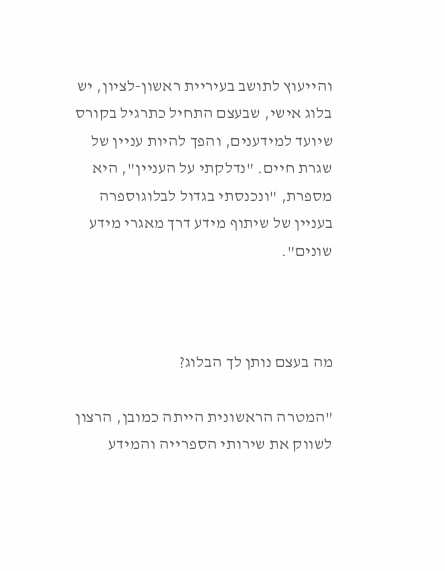והייעוץ לתושב בעיריית ראשון-לציון, יש בלוג אישי, שבעצם התחיל כתרגיל בקורס שיועד למידענים, והפך להיות עניין של שגרת חיים. "נדלקתי על העניין", היא מספרת, "ונכנסתי בגדול לבלוגוספרה בעניין של שיתוף מידע דרך מאגרי מידע שונים".



מה בעצם נותן לך הבלוג?

"המטרה הראשונית הייתה כמובן, הרצון לשווק את שירותי הספרייה והמידע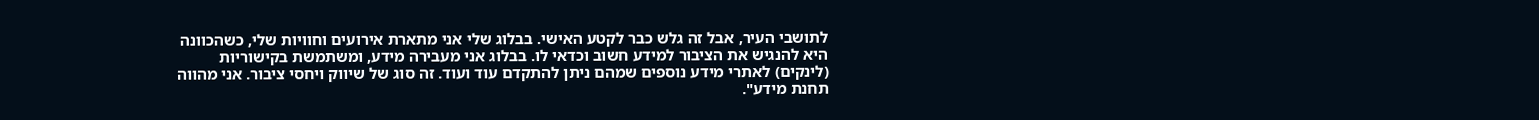לתושבי העיר, אבל זה גלש כבר לקטע האישי. בבלוג שלי אני מתארת אירועים וחוויות שלי, כשהכוונה היא להנגיש את הציבור למידע חשוב וכדאי לו. בבלוג אני מעבירה מידע, ומשתמשת בקישוריות (לינקים) לאתרי מידע נוספים שמהם ניתן להתקדם עוד ועוד. זה סוג של שיווק ויחסי ציבור. אני מהווה תחנת מידע".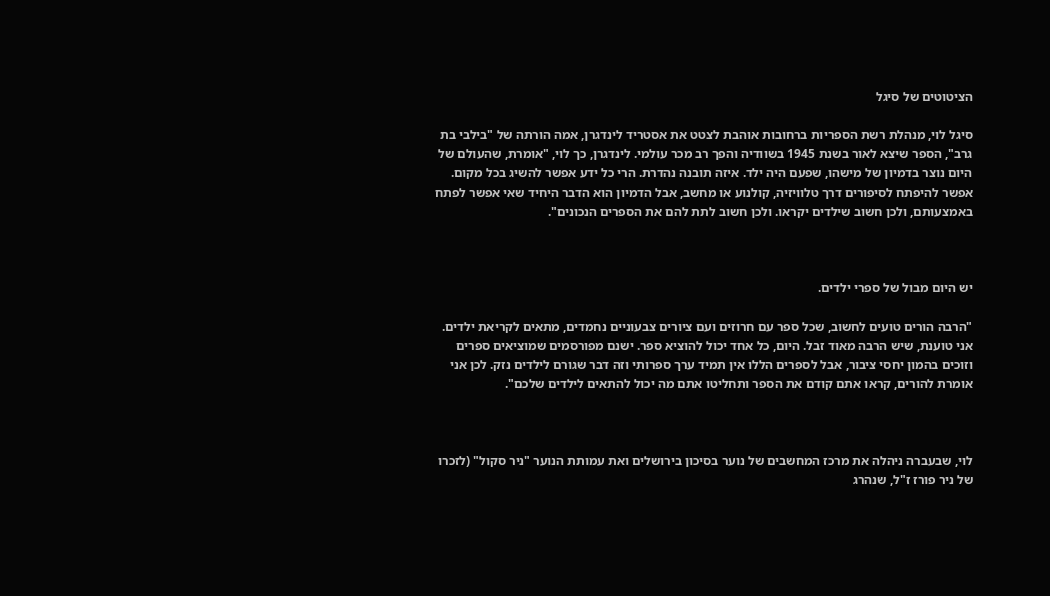הציטוטים של סיגל

סיגל לוי, מנהלת רשת הספריות ברחובות אוהבת לצטט את אסטריד לינדגרן, אמה הורתה של "בילבי בת גרב", הספר שיצא לאור בשנת 1945 בשוודיה והפך רב מכר עולמי. לינדגרן, כך לוי, "אומרת, שהעולם של היום נוצר בדמיון של מישהו, שפעם היה ילד. איזה תובנה נהדרת. הרי כל ידע אפשר להשיג בכל מקום. אפשר להיפתח לסיפורים דרך טלוויזיה, קולנוע או מחשב, אבל הדמיון הוא הדבר היחיד שאי אפשר לפתח באמצעותם, ולכן חשוב שילדים יקראו. ולכן חשוב לתת להם את הספרים הנכונים".



יש היום מבול של ספרי ילדים.

"הרבה הורים טועים לחשוב, שכל ספר עם חרוזים ועם ציורים צבעוניים נחמדים, מתאים לקריאת ילדים. אני טוענת, שיש הרבה מאוד זבל. היום, כל אחד יכול להוציא ספר. ישנם מפורסמים שמוציאים ספרים וזוכים בהמון יחסי ציבור, אבל לספרים הללו אין תמיד ערך ספרותי וזה דבר שגורם לילדים נזק. לכן אני אומרת להורים, קראו אתם קודם את הספר ותחליטו אתם מה יכול להתאים לילדים שלכם".



לוי, שבעברה ניהלה את מרכז המחשבים של נוער בסיכון בירושלים ואת עמותת הנוער "ניר סקול" (לזכרו של ניר פורז ז"ל, שנהרג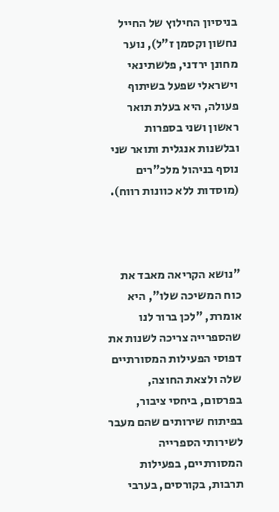בניסיון החילוץ של החייל נחשון וקסמן ז"ל), נוער מחונן ירדני, פלשתינאי וישראלי שפעל בשיתוף פעולה, היא בעלת תואר ראשון ושני בספרות ובלשנות אנגלית ותואר שני נוסף בניהול מלכ"רים (מוסדות ללא כוונות רווח).



"נושא הקריאה מאבד את כוח המשיכה שלו", היא אומרת, "לכן ברור לנו שהספרייה צריכה לשנות את דפוסי הפעילות המסורתיים שלה ולצאת החוצה, בפרסום, ביחסי ציבור, בפיתוח שירותים שהם מעבר לשירותי הספרייה המסורתיים, בפעילות תרבות, בקורסים, בערבי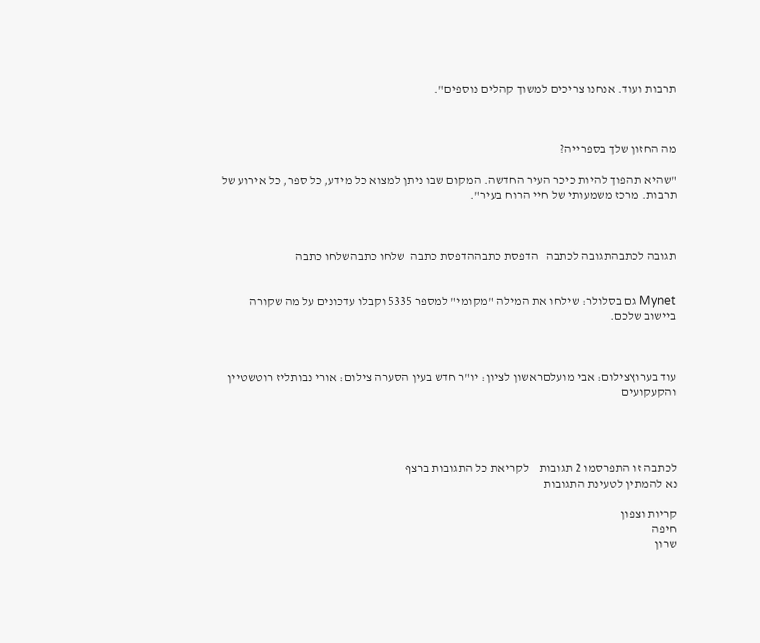תרבות ועוד. אנחנו צריכים למשוך קהלים נוספים".



מה החזון שלך בספרייה?

"שהיא תהפוך להיות כיכר העיר החדשה. המקום שבו ניתן למצוא כל מידע, כל ספר, כל אירוע של תרבות. מרכז משמעותי של חיי הרוח בעיר".



תגובה לכתבהתגובה לכתבה   הדפסת כתבההדפסת כתבה  שלחו כתבהשלחו כתבה


Mynet גם בסלולר: שילחו את המילה "מקומי" למספר 5335 וקבלו עדכונים על מה שקורה ביישוב שלכם.



עוד בערוץצילום: אבי מועלםראשון לציון: יו"ר חדש בעין הסערה צילום: אורי נבותליז רוטשטיין והקעקועים




לכתבה זו התפרסמו 2 תגובות    לקריאת כל התגובות ברצף
נא להמתין לטעינת התגובות

קריות וצפון
חיפה
שרון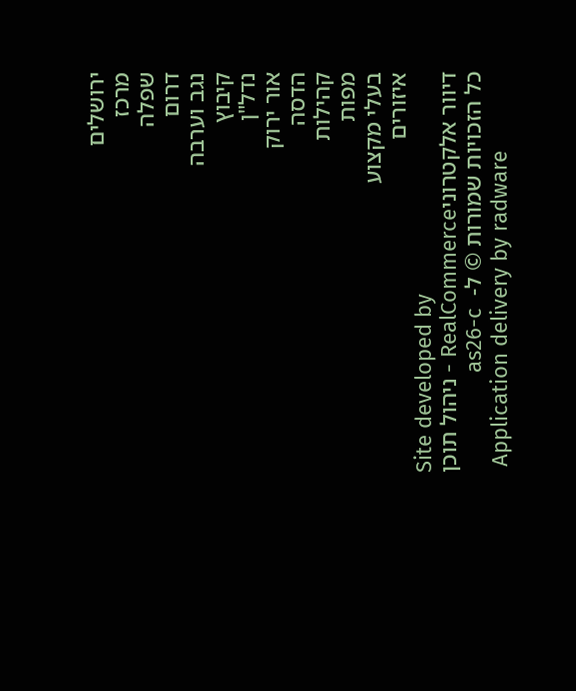ירושלים
מרכז
שפלה
דרום
נגב וערבה
קיבוץ
נדל"ן
אור ירוק
הדסה
קהילות
מפות
בעלי מקצוע
איזורים
Site developed by
דיוור אלקטרוניRealCommerce - ניהול תוכן
כל הזכויות שמורות © ל-  as26-c
 Application delivery by radware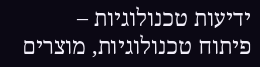ידיעות טכנולוגיות – פיתוח טכנולוגיות, מוצרים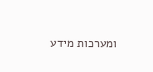ומערכות מידע